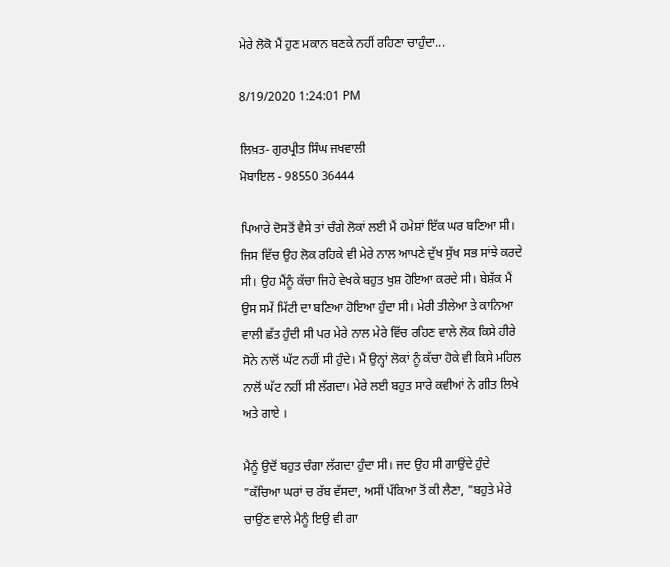ਮੇਰੇ ਲੋਕੋ ਮੈਂ ਹੁਣ ਮਕਾਨ ਬਣਕੇ ਨਹੀਂ ਰਹਿਣਾ ਚਾਹੁੰਦਾ...

8/19/2020 1:24:01 PM

ਲਿਖ਼ਤ- ਗੁਰਪ੍ਰੀਤ ਸਿੰਘ ਜਖਵਾਲੀ
ਮੋਬਾਇਲ - 98550 36444

ਪਿਆਰੇ ਦੋਸਤੋਂ ਵੈਸੇ ਤਾਂ ਚੰਗੇ ਲੋਕਾਂ ਲਈ ਮੈਂ ਹਮੇਸ਼ਾਂ ਇੱਕ ਘਰ ਬਣਿਆ ਸੀ। ਜਿਸ ਵਿੱਚ ਉਹ ਲੋਕ ਰਹਿਕੇ ਵੀ ਮੇਰੇ ਨਾਲ ਆਪਣੇ ਦੁੱਖ ਸੁੱਖ ਸਭ ਸਾਂਝੇ ਕਰਦੇ ਸੀ। ਉਹ ਮੈਂਨੂੰ ਕੱਚਾ ਜਿਹੇ ਵੇਖਕੇ ਬਹੁਤ ਖੁਸ਼ ਹੋਇਆ ਕਰਦੇ ਸੀ। ਬੇਸ਼ੱਕ ਮੈਂ ਉਸ ਸਮੇਂ ਮਿੱਟੀ ਦਾ ਬਣਿਆ ਹੋਇਆ ਹੁੰਦਾ ਸੀ। ਮੇਰੀ ਤੀਲੇਆ ਤੇ ਕਾਨਿਆ ਵਾਲੀ ਛੱਤ ਹੁੰਦੀ ਸੀ ਪਰ ਮੇਰੇ ਨਾਲ ਮੇਰੇ ਵਿੱਚ ਰਹਿਣ ਵਾਲੇ ਲੋਕ ਕਿਸੇ ਹੀਰੇ ਸੋਨੇ ਨਾਲੋਂ ਘੱਟ ਨਹੀਂ ਸੀ ਹੁੰਦੇ। ਮੈਂ ਉਨ੍ਹਾਂ ਲੋਕਾਂ ਨੂੰ ਕੱਚਾ ਹੋਕੇ ਵੀ ਕਿਸੇ ਮਹਿਲ ਨਾਲੋਂ ਘੱਟ ਨਹੀਂ ਸੀ ਲੱਗਦਾ। ਮੇਰੇ ਲਈ ਬਹੁਤ ਸਾਰੇ ਕਵੀਆਂ ਨੇ ਗੀਤ ਲਿਖੇ ਅਤੇ ਗਾਏ ।

ਮੈਨੂੰ ਉਦੋਂ ਬਹੁਤ ਚੰਗਾ ਲੱਗਦਾ ਹੁੰਦਾ ਸੀ। ਜਦ ਉਹ ਸੀ ਗਾਉਂਦੇ ਹੁੰਦੇ "ਕੱਚਿਆ ਘਰਾਂ ਚ ਰੱਬ ਵੱਸਦਾ, ਅਸੀਂ ਪੱਕਿਆ ਤੋਂ ਕੀ ਲੈਣਾ, "ਬਹੁਤੇ ਮੇਰੇ ਚਾਉਂਣ ਵਾਲੇ ਮੈਨੂੰ ਇਉ ਵੀ ਗਾ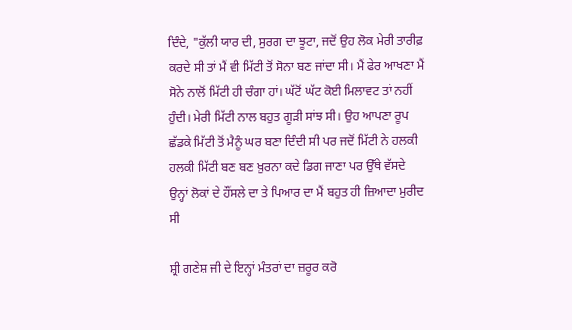ਦਿੰਦੇ, "ਕੁੱਲੀ ਯਾਰ ਦੀ, ਸੁਰਗ ਦਾ ਝੂਟਾ, ਜਦੋਂ ਉਹ ਲੋਕ ਮੇਰੀ ਤਾਰੀਫ਼ ਕਰਦੇ ਸੀ ਤਾਂ ਮੈਂ ਵੀ ਮਿੱਟੀ ਤੋਂ ਸੋਨਾ ਬਣ ਜਾਂਦਾ ਸੀ। ਮੈਂ ਫੇਰ ਆਖਣਾ ਮੈਂ ਸੋਨੇ ਨਾਲੋਂ ਮਿੱਟੀ ਹੀ ਚੰਗਾ ਹਾਂ। ਘੱਟੋਂ ਘੱਟ ਕੋਈ ਮਿਲਾਵਟ ਤਾਂ ਨਹੀਂ ਹੁੰਦੀ। ਮੇਰੀ ਮਿੱਟੀ ਨਾਲ ਬਹੁਤ ਗੂੜੀ ਸਾਂਝ ਸੀ। ਉਹ ਆਪਣਾ ਰੂਪ ਛੱਡਕੇ ਮਿੱਟੀ ਤੋਂ ਮੈਨੂੰ ਘਰ ਬਣਾ ਦਿੰਦੀ ਸੀ ਪਰ ਜਦੋਂ ਮਿੱਟੀ ਨੇ ਹਲਕੀ ਹਲਕੀ ਮਿੱਟੀ ਬਣ ਬਣ ਖ਼ੁਰਨਾ ਕਦੇ ਡਿਗ ਜਾਣਾ ਪਰ ਉੱਥੇ ਵੱਸਦੇ ਉਨ੍ਹਾਂ ਲੋਕਾਂ ਦੇ ਹੌਂਸਲੇ ਦਾ ਤੇ ਪਿਆਰ ਦਾ ਮੈਂ ਬਹੁਤ ਹੀ ਜ਼ਿਆਦਾ ਮੁਰੀਦ ਸੀ

ਸ਼੍ਰੀ ਗਣੇਸ਼ ਜੀ ਦੇ ਇਨ੍ਹਾਂ ਮੰਤਰਾਂ ਦਾ ਜ਼ਰੂਰ ਕਰੋ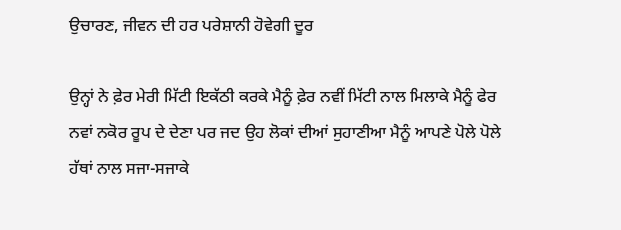ਉਚਾਰਣ, ਜੀਵਨ ਦੀ ਹਰ ਪਰੇਸ਼ਾਨੀ ਹੋਵੇਗੀ ਦੂਰ

ਉਨ੍ਹਾਂ ਨੇ ਫ਼ੇਰ ਮੇਰੀ ਮਿੱਟੀ ਇਕੱਠੀ ਕਰਕੇ ਮੈਨੂੰ ਫ਼ੇਰ ਨਵੀਂ ਮਿੱਟੀ ਨਾਲ ਮਿਲਾਕੇ ਮੈਨੂੰ ਫੇਰ ਨਵਾਂ ਨਕੋਰ ਰੂਪ ਦੇ ਦੇਣਾ ਪਰ ਜਦ ਉਹ ਲੋਕਾਂ ਦੀਆਂ ਸੁਹਾਣੀਆ ਮੈਨੂੰ ਆਪਣੇ ਪੋਲੇ ਪੋਲੇ ਹੱਥਾਂ ਨਾਲ ਸਜਾ-ਸਜਾਕੇ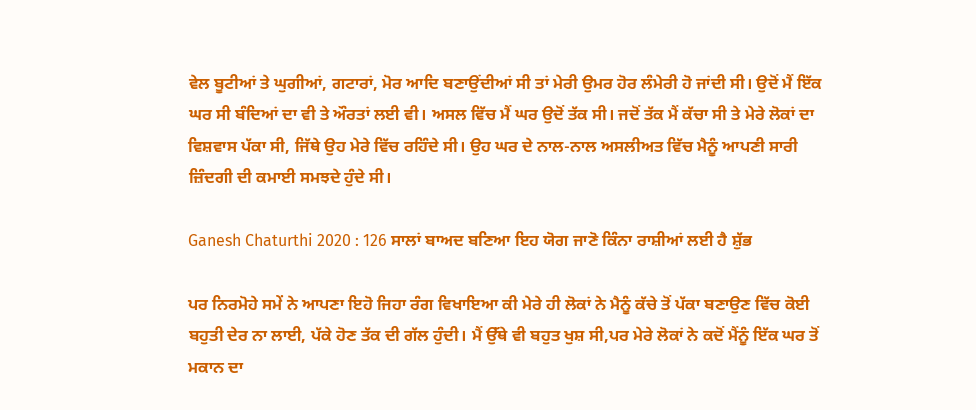ਵੇਲ ਬੂਟੀਆਂ ਤੇ ਘੁਗੀਆਂ, ਗਟਾਰਾਂ, ਮੋਰ ਆਦਿ ਬਣਾਉਂਦੀਆਂ ਸੀ ਤਾਂ ਮੇਰੀ ਉਮਰ ਹੋਰ ਲੰਮੇਰੀ ਹੋ ਜਾਂਦੀ ਸੀ। ਉਦੋਂ ਮੈਂ ਇੱਕ ਘਰ ਸੀ ਬੰਦਿਆਂ ਦਾ ਵੀ ਤੇ ਔਰਤਾਂ ਲਈ ਵੀ। ਅਸਲ ਵਿੱਚ ਮੈਂ ਘਰ ਉਦੋਂ ਤੱਕ ਸੀ। ਜਦੋਂ ਤੱਕ ਮੈਂ ਕੱਚਾ ਸੀ ਤੇ ਮੇਰੇ ਲੋਕਾਂ ਦਾ ਵਿਸ਼ਵਾਸ ਪੱਕਾ ਸੀ, ਜਿੱਥੇ ਉਹ ਮੇਰੇ ਵਿੱਚ ਰਹਿੰਦੇ ਸੀ। ਉਹ ਘਰ ਦੇ ਨਾਲ-ਨਾਲ ਅਸਲੀਅਤ ਵਿੱਚ ਮੈਨੂੰ ਆਪਣੀ ਸਾਰੀ ਜ਼ਿੰਦਗੀ ਦੀ ਕਮਾਈ ਸਮਝਦੇ ਹੁੰਦੇ ਸੀ।

Ganesh Chaturthi 2020 : 126 ਸਾਲਾਂ ਬਾਅਦ ਬਣਿਆ ਇਹ ਯੋਗ ਜਾਣੋ ਕਿੰਨਾ ਰਾਸ਼ੀਆਂ ਲਈ ਹੈ ਸ਼ੁੱਭ

ਪਰ ਨਿਰਮੋਹੇ ਸਮੇਂ ਨੇ ਆਪਣਾ ਇਹੋ ਜਿਹਾ ਰੰਗ ਵਿਖਾਇਆ ਕੀ ਮੇਰੇ ਹੀ ਲੋਕਾਂ ਨੇ ਮੈਨੂੰ ਕੱਚੇ ਤੋਂ ਪੱਕਾ ਬਣਾਉਣ ਵਿੱਚ ਕੋਈ ਬਹੁਤੀ ਦੇਰ ਨਾ ਲਾਈ, ਪੱਕੇ ਹੋਣ ਤੱਕ ਦੀ ਗੱਲ ਹੁੰਦੀ। ਮੈਂ ਉੱਥੇ ਵੀ ਬਹੁਤ ਖੁਸ਼ ਸੀ,ਪਰ ਮੇਰੇ ਲੋਕਾਂ ਨੇ ਕਦੋਂ ਮੈਂਨੂੰ ਇੱਕ ਘਰ ਤੋਂ ਮਕਾਨ ਦਾ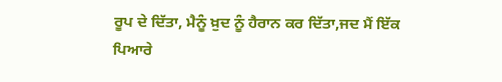ਰੂਪ ਦੇ ਦਿੱਤਾ, ਮੈਨੂੰ ਖ਼ੁਦ ਨੂੰ ਹੈਰਾਨ ਕਰ ਦਿੱਤਾ,ਜਦ ਮੈਂ ਇੱਕ ਪਿਆਰੇ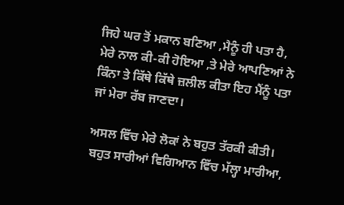ਜਿਹੇ ਘਰ ਤੋਂ ਮਕਾਨ ਬਣਿਆ ,ਮੈਨੂੰ ਹੀ ਪਤਾ ਹੈ, ਮੇਰੇ ਨਾਲ ਕੀ-ਕੀ ਹੋਇਆ ,ਤੇ ਮੇਰੇ ਆਪਣਿਆਂ ਨੇ ਕਿੰਨਾ ਤੇ ਕਿੱਥੇ ਕਿੱਥੇ ਜ਼ਲੀਲ ਕੀਤਾ ਇਹ ਮੈਂਨੂੰ ਪਤਾ ਜਾਂ ਮੇਰਾ ਰੱਬ ਜਾਣਦਾ।

ਅਸਲ ਵਿੱਚ ਮੇਰੇ ਲੋਕਾਂ ਨੇ ਬਹੁਤ ਤੱਰਕੀ ਕੀਤੀ। ਬਹੁਤ ਸਾਰੀਆਂ ਵਿਗਿਆਨ ਵਿੱਚ ਮੱਲ੍ਹਾ ਮਾਰੀਆ,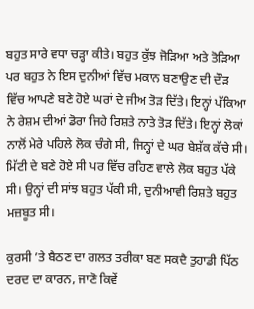ਬਹੁਤ ਸਾਰੇ ਵਧਾ ਚੜ੍ਹਾ ਕੀਤੇ। ਬਹੁਤ ਕੁੱਝ ਜੋੜਿਆ ਅਤੇ ਤੋੜਿਆ ਪਰ ਬਹੁਤ ਨੇ ਇਸ ਦੁਨੀਆਂ ਵਿੱਚ ਮਕਾਨ ਬਣਾਉਣ ਦੀ ਦੌੜ ਵਿੱਚ ਆਪਣੇ ਬਣੇ ਹੋਏ ਘਰਾਂ ਦੇ ਜੀਅ ਤੋੜ ਦਿੱਤੇ। ਇਨ੍ਹਾਂ ਪੱਕਿਆ ਨੇ ਰੇਸ਼ਮ ਦੀਆਂ ਡੋਰਾ ਜਿਹੇ ਰਿਸ਼ਤੇ ਨਾਤੇ ਤੋੜ ਦਿੱਤੇ। ਇਨ੍ਹਾਂ ਲੋਕਾਂ ਨਾਲੋਂ ਮੇਰੇ ਪਹਿਲੇ ਲੋਕ ਚੰਗੇ ਸੀ, ਜਿਨ੍ਹਾਂ ਦੇ ਘਰ ਬੇਸ਼ੱਕ ਕੱਚੇ ਸੀ। ਮਿੱਟੀ ਦੇ ਬਣੇ ਹੋਏ ਸੀ ਪਰ ਵਿੱਚ ਰਹਿਣ ਵਾਲੇ ਲੋਕ ਬਹੁਤ ਪੱਕੇ ਸੀ। ਉਨ੍ਹਾਂ ਦੀ ਸਾਂਝ ਬਹੁਤ ਪੱਕੀ ਸੀ, ਦੁਨੀਆਵੀ ਰਿਸ਼ਤੇ ਬਹੁਤ ਮਜ਼ਬੂਤ ਸੀ।

ਕੁਰਸੀ ’ਤੇ ਬੈਠਣ ਦਾ ਗਲਤ ਤਰੀਕਾ ਬਣ ਸਕਦੈ ਤੁਹਾਡੀ ਪਿੱਠ ਦਰਦ ਦਾ ਕਾਰਨ, ਜਾਣੋ ਕਿਵੇਂ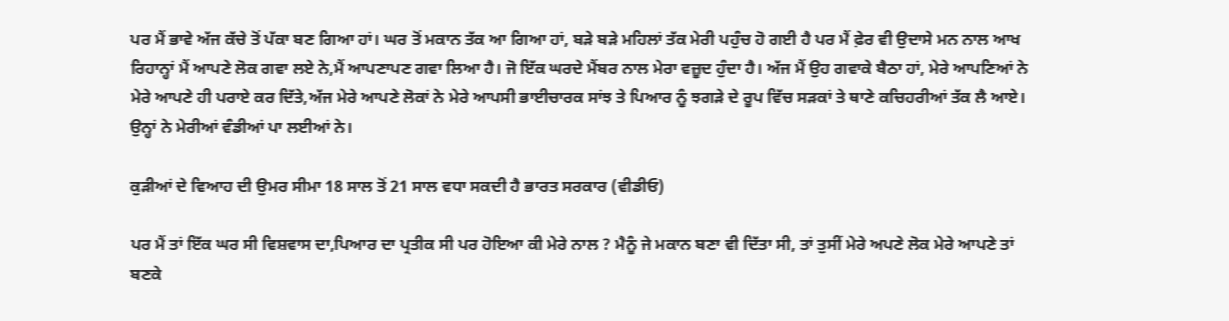ਪਰ ਮੈਂ ਭਾਵੇ ਅੱਜ ਕੱਚੇ ਤੋਂ ਪੱਕਾ ਬਣ ਗਿਆ ਹਾਂ। ਘਰ ਤੋਂ ਮਕਾਨ ਤੱਕ ਆ ਗਿਆ ਹਾਂ, ਬੜੇ ਬੜੇ ਮਹਿਲਾਂ ਤੱਕ ਮੇਰੀ ਪਹੁੰਚ ਹੋ ਗਈ ਹੈ ਪਰ ਮੈਂ ਫ਼ੇਰ ਵੀ ਉਦਾਸੇ ਮਨ ਨਾਲ ਆਖ ਰਿਹਾਨ੍ਹਾਂ ਮੈਂ ਆਪਣੇ ਲੋਕ ਗਵਾ ਲਏ ਨੇ,ਮੈਂ ਆਪਣਾਪਣ ਗਵਾ ਲਿਆ ਹੈ। ਜੋ ਇੱਕ ਘਰਦੇ ਮੈਂਬਰ ਨਾਲ ਮੇਰਾ ਵਜ਼ੂਦ ਹੁੰਦਾ ਹੈ। ਅੱਜ ਮੈਂ ਉਹ ਗਵਾਕੇ ਬੈਠਾ ਹਾਂ, ਮੇਰੇ ਆਪਣਿਆਂ ਨੇ ਮੇਰੇ ਆਪਣੇ ਹੀ ਪਰਾਏ ਕਰ ਦਿੱਤੇ,ਅੱਜ ਮੇਰੇ ਆਪਣੇ ਲੋਕਾਂ ਨੇ ਮੇਰੇ ਆਪਸੀ ਭਾਈਚਾਰਕ ਸਾਂਝ ਤੇ ਪਿਆਰ ਨੂੰ ਝਗੜੇ ਦੇ ਰੂਪ ਵਿੱਚ ਸੜਕਾਂ ਤੇ ਥਾਣੇ ਕਚਿਹਰੀਆਂ ਤੱਕ ਲੈ ਆਏ। ਉਨ੍ਹਾਂ ਨੇ ਮੇਰੀਆਂ ਵੰਡੀਆਂ ਪਾ ਲਈਆਂ ਨੇ।

ਕੁੜੀਆਂ ਦੇ ਵਿਆਹ ਦੀ ਉਮਰ ਸੀਮਾ 18 ਸਾਲ ਤੋਂ 21 ਸਾਲ ਵਧਾ ਸਕਦੀ ਹੈ ਭਾਰਤ ਸਰਕਾਰ (ਵੀਡੀਓ)

ਪਰ ਮੈਂ ਤਾਂ ਇੱਕ ਘਰ ਸੀ ਵਿਸ਼ਵਾਸ ਦਾ,ਪਿਆਰ ਦਾ ਪ੍ਰਤੀਕ ਸੀ ਪਰ ਹੋਇਆ ਕੀ ਮੇਰੇ ਨਾਲ ? ਮੈਨੂੰ ਜੇ ਮਕਾਨ ਬਣਾ ਵੀ ਦਿੱਤਾ ਸੀ, ਤਾਂ ਤੁਸੀਂ ਮੇਰੇ ਅਪਣੇ ਲੋਕ ਮੇਰੇ ਆਪਣੇ ਤਾਂ ਬਣਕੇ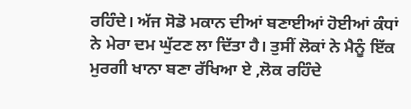ਰਹਿੰਦੇ। ਅੱਜ ਸੋਡੋ ਮਕਾਨ ਦੀਆਂ ਬਣਾਈਆਂ ਹੋਈਆਂ ਕੰਧਾਂ ਨੇ ਮੇਰਾ ਦਮ ਘੁੱਟਣ ਲਾ ਦਿੱਤਾ ਹੈ। ਤੁਸੀਂ ਲੋਕਾਂ ਨੇ ਮੈਨੂੰ ਇੱਕ ਮੁਰਗੀ ਖਾਨਾ ਬਣਾ ਰੱਖਿਆ ਏ ,ਲੋਕ ਰਹਿੰਦੇ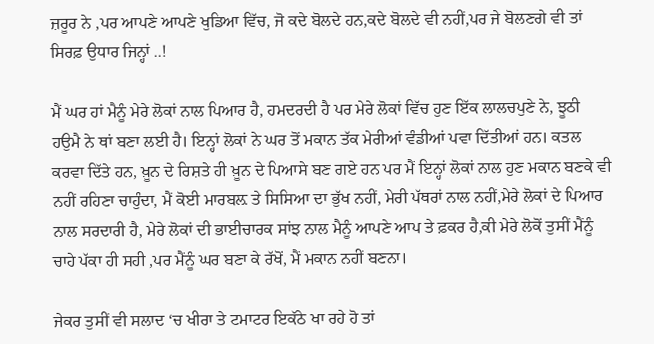ਜ਼ਰੂਰ ਨੇ ,ਪਰ ਆਪਣੇ ਆਪਣੇ ਖੁਡਿਆ ਵਿੱਚ, ਜੋ ਕਦੇ ਬੋਲਦੇ ਹਨ,ਕਦੇ ਬੋਲਦੇ ਵੀ ਨਹੀਂ,ਪਰ ਜੇ ਬੋਲਣਗੇ ਵੀ ਤਾਂ ਸਿਰਫ਼ ਉਧਾਰ ਜਿਨ੍ਹਾਂ ..!

ਮੈਂ ਘਰ ਹਾਂ ਮੈਨੂੰ ਮੇਰੇ ਲੋਕਾਂ ਨਾਲ ਪਿਆਰ ਹੈ, ਹਮਦਰਦੀ ਹੈ ਪਰ ਮੇਰੇ ਲੋਕਾਂ ਵਿੱਚ ਹੁਣ ਇੱਕ ਲਾਲਚਪੁਣੇ ਨੇ, ਝੂਠੀ ਹਉਮੈ ਨੇ ਥਾਂ ਬਣਾ ਲਈ ਹੈ। ਇਨ੍ਹਾਂ ਲੋਕਾਂ ਨੇ ਘਰ ਤੋਂ ਮਕਾਨ ਤੱਕ ਮੇਰੀਆਂ ਵੰਡੀਆਂ ਪਵਾ ਦਿੱਤੀਆਂ ਹਨ। ਕਤਲ ਕਰਵਾ ਦਿੱਤੇ ਹਨ, ਖ਼ੂਨ ਦੇ ਰਿਸ਼ਤੇ ਹੀ ਖ਼ੂਨ ਦੇ ਪਿਆਸੇ ਬਣ ਗਏ ਹਨ ਪਰ ਮੈਂ ਇਨ੍ਹਾਂ ਲੋਕਾਂ ਨਾਲ ਹੁਣ ਮਕਾਨ ਬਣਕੇ ਵੀ ਨਹੀਂ ਰਹਿਣਾ ਚਾਹੁੰਦਾ, ਮੈਂ ਕੋਈ ਮਾਰਬਲ਼ ਤੇ ਸਿਸਿਆ ਦਾ ਭੁੱਖ ਨਹੀਂ, ਮੇਰੀ ਪੱਥਰਾਂ ਨਾਲ ਨਹੀਂ,ਮੇਰੇ ਲੋਕਾਂ ਦੇ ਪਿਆਰ ਨਾਲ ਸਰਦਾਰੀ ਹੈ, ਮੇਰੇ ਲੋਕਾਂ ਦੀ ਭਾਈਚਾਰਕ ਸਾਂਝ ਨਾਲ ਮੈਨੂੰ ਆਪਣੇ ਆਪ ਤੇ ਫ਼ਕਰ ਹੈ,ਕੀ ਮੇਰੇ ਲੋਕੋਂ ਤੁਸੀਂ ਮੈਂਨੂੰ ਚਾਹੇ ਪੱਕਾ ਹੀ ਸਹੀ ,ਪਰ ਮੈਂਨੂੰ ਘਰ ਬਣਾ ਕੇ ਰੱਖੋਂ, ਮੈਂ ਮਕਾਨ ਨਹੀਂ ਬਣਨਾ।

ਜੇਕਰ ਤੁਸੀਂ ਵੀ ਸਲਾਦ ‘ਚ ਖੀਰਾ ਤੇ ਟਮਾਟਰ ਇਕੱਠੇ ਖਾ ਰਹੇ ਹੋ ਤਾਂ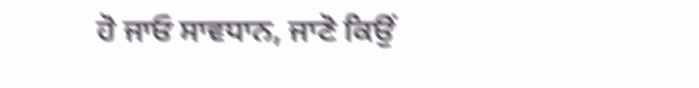ਹੋ ਜਾਓ ਸਾਵਧਾਨ, ਜਾਣੋ ਕਿਉਂ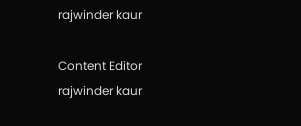rajwinder kaur

Content Editor rajwinder kaur